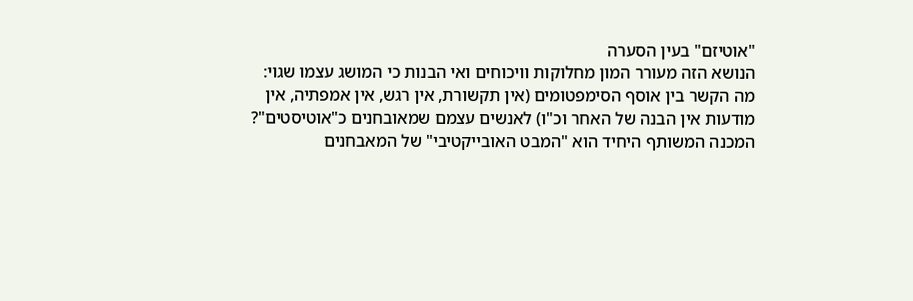"אוטיזם" בעין הסערה
הנושא הזה מעורר המון מחלוקות וויכוחים ואי הבנות כי המושג עצמו שגוי:
מה הקשר בין אוסף הסימפטומים (אין תקשורת, אין רגש, אין אמפתיה, אין מודעות אין הבנה של האחר וכ"ו) לאנשים עצמם שמאובחנים כ"אוטיסטים"?
המכנה המשותף היחיד הוא "המבט האובייקטיבי" של המאבחנים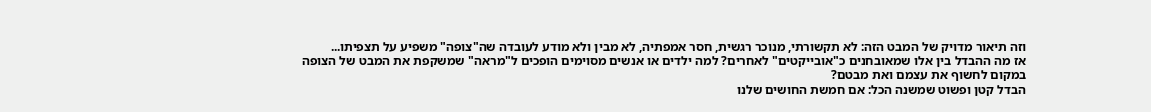וזה תיאור מדויק של המבט הזה: לא תקשורתי, מנוכר רגשית, חסר אמפתיה, לא מבין ולא מודע לעובדה שה"צופה" משפיע על תצפיתו...
אז מה ההבדל בין אלו שמאובחנים כ"אובייקטים" לאחרים? למה ילדים או אנשים מסוימים הופכים ל"מראה" שמשקפת את המבט של הצופה במקום לחשוף את עצמם ואת מבטם?
הבדל קטן ופשוט שמשנה הכל: אם חמשת החושים שלנו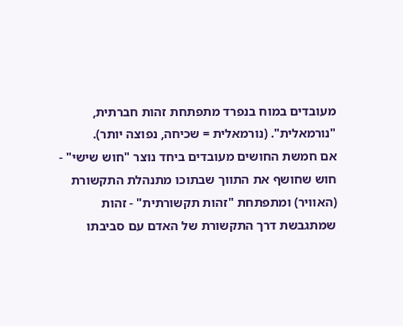מעובדים במוח בנפרד מתפתחת זהות חברתית, "נורמאלית". (נורמאלית = שכיחה, נפוצה יותר).
אם חמשת החושים מעובדים ביחד נוצר "חוש שישי" - חוש שחושף את התווך שבתוכו מתנהלת התקשורת (האוויר) ומתפתחת "זהות תקשורתית" - זהות שמתגבשת דרך התקשורת של האדם עם סביבתו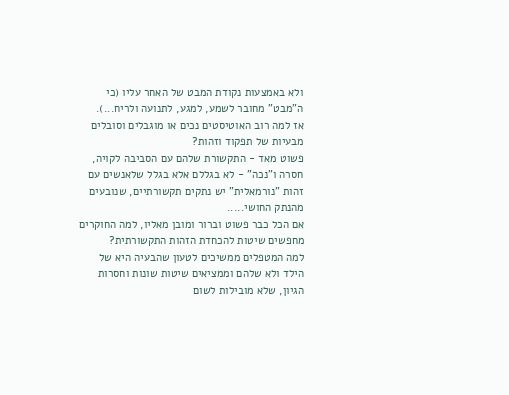ולא באמצעות נקודת המבט של האחר עליו (כי ה"מבט" מחובר לשמע, למגע, לתנועה ולריח...).
אז למה רוב האוטיסטים נכים או מוגבלים וסובלים מבעיות של תפקוד וזהות?
פשוט מאד - התקשורת שלהם עם הסביבה לקויה, חסרה ו"נכה" - לא בגללם אלא בגלל שלאנשים עם זהות "נורמאלית" יש נתקים תקשורתיים, שנובעים מהנתק החושי.....
אם הכל כבר פשוט וברור ומובן מאליו, למה החוקרים מחפשים שיטות להכחדת הזהות התקשורתית?
למה המטפלים ממשיכים לטעון שהבעיה היא של הילד ולא שלהם וממציאים שיטות שונות וחסרות הגיון, שלא מובילות לשום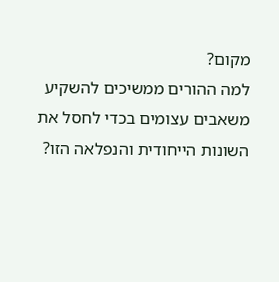מקום?
למה ההורים ממשיכים להשקיע משאבים עצומים בכדי לחסל את השונות הייחודית והנפלאה הזו?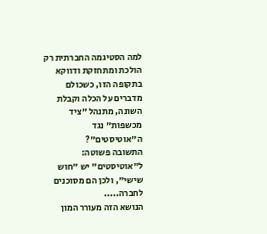למה הסטיגמה החברתית רק הולכת ומתחזקת ודווקא בתקופה הזו, כשכולם מדברים על הכלה וקבלת השונה, מתנהל "ציד מכשפות" נגד ה"אוטיסטים"?
התשובה פשוטה: ל"אוטיסטים" יש "חוש שישי", ולכן הם מסוכנים לחברה.....
הנושא הזה מעורר המון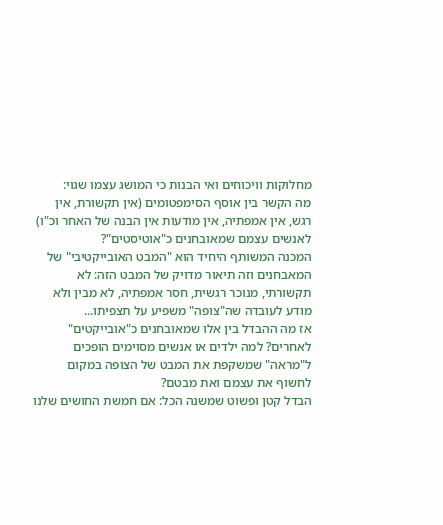מחלוקות וויכוחים ואי הבנות כי המושג עצמו שגוי:
מה הקשר בין אוסף הסימפטומים (אין תקשורת, אין רגש, אין אמפתיה, אין מודעות אין הבנה של האחר וכ"ו) לאנשים עצמם שמאובחנים כ"אוטיסטים"?
המכנה המשותף היחיד הוא "המבט האובייקטיבי" של המאבחנים וזה תיאור מדויק של המבט הזה: לא תקשורתי, מנוכר רגשית, חסר אמפתיה, לא מבין ולא מודע לעובדה שה"צופה" משפיע על תצפיתו...
אז מה ההבדל בין אלו שמאובחנים כ"אובייקטים" לאחרים? למה ילדים או אנשים מסוימים הופכים ל"מראה" שמשקפת את המבט של הצופה במקום לחשוף את עצמם ואת מבטם?
הבדל קטן ופשוט שמשנה הכל: אם חמשת החושים שלנו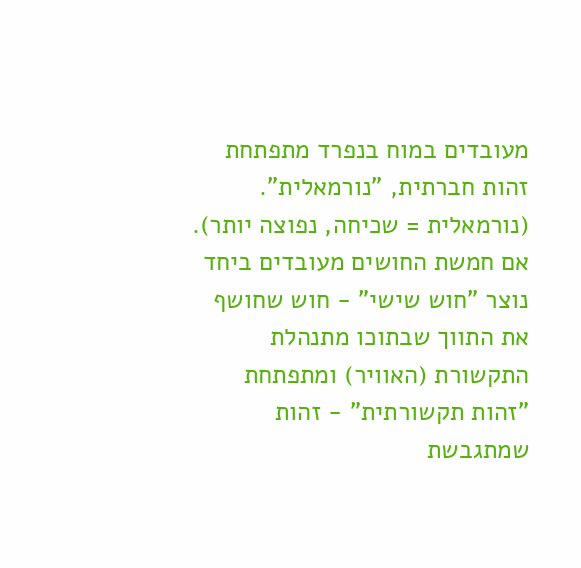מעובדים במוח בנפרד מתפתחת זהות חברתית, "נורמאלית". (נורמאלית = שכיחה, נפוצה יותר).
אם חמשת החושים מעובדים ביחד נוצר "חוש שישי" - חוש שחושף את התווך שבתוכו מתנהלת התקשורת (האוויר) ומתפתחת "זהות תקשורתית" - זהות שמתגבשת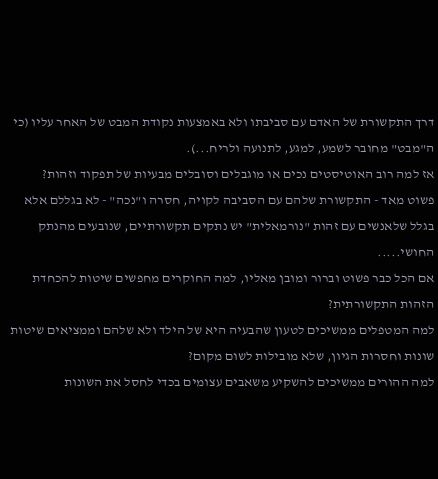דרך התקשורת של האדם עם סביבתו ולא באמצעות נקודת המבט של האחר עליו (כי ה"מבט" מחובר לשמע, למגע, לתנועה ולריח...).
אז למה רוב האוטיסטים נכים או מוגבלים וסובלים מבעיות של תפקוד וזהות?
פשוט מאד - התקשורת שלהם עם הסביבה לקויה, חסרה ו"נכה" - לא בגללם אלא בגלל שלאנשים עם זהות "נורמאלית" יש נתקים תקשורתיים, שנובעים מהנתק החושי.....
אם הכל כבר פשוט וברור ומובן מאליו, למה החוקרים מחפשים שיטות להכחדת הזהות התקשורתית?
למה המטפלים ממשיכים לטעון שהבעיה היא של הילד ולא שלהם וממציאים שיטות שונות וחסרות הגיון, שלא מובילות לשום מקום?
למה ההורים ממשיכים להשקיע משאבים עצומים בכדי לחסל את השונות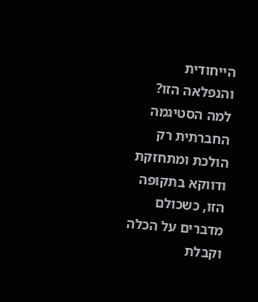הייחודית והנפלאה הזו?
למה הסטיגמה החברתית רק הולכת ומתחזקת ודווקא בתקופה הזו, כשכולם מדברים על הכלה וקבלת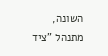השונה, מתנהל "ציד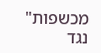מכשפות" נגד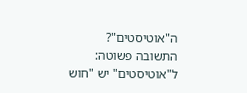ה"אוטיסטים"?
התשובה פשוטה: ל"אוטיסטים" יש "חוש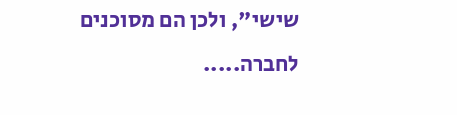שישי", ולכן הם מסוכנים לחברה.....